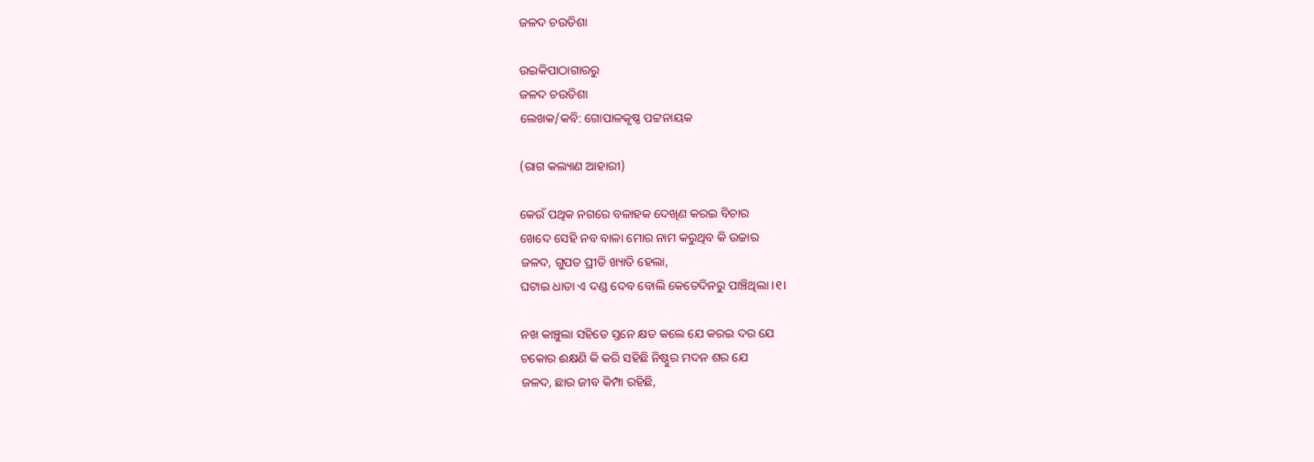ଜଳଦ ଚଉତିଶା

ଉଇକିପାଠାଗାର‌ରୁ
ଜଳଦ ଚଉତିଶା
ଲେଖକ/କବି: ଗୋପାଳକୃଷ୍ଣ ପଟ୍ଟନାୟକ

(ରାଗ କଲ୍ୟାଣ ଆହାରୀ)

କେଉଁ ପଥିକ ନଗରେ ବଳାହକ ଦେଖିଣ କରଇ ବିଚାର
ଖେଦେ ସେହି ନବ ବାଳା ମୋର ନାମ କରୁଥିବ କି ଉଚ୍ଚାର
ଜଳଦ, ଗୁପତ ପ୍ରୀତି ଖ୍ୟାତି ହେଲା,
ଘଟାଇ ଧାତା ଏ ଦଣ୍ଡ ଦେବ ବୋଲି କେତେଦିନରୁ ପାଞ୍ଚିଥିଲା ।୧।

ନଖ କାଞ୍ଚୁଲା ସହିତେ ସ୍ତନେ କ୍ଷତ କଲେ ଯେ କରଇ ଦର ଯେ
ଚକୋର ଈକ୍ଷଣି କି କରି ସହିଛି ନିଷ୍ଠୁର ମଦନ ଶର ଯେ
ଜଳଦ, ଛାର ଜୀବ କିମ୍ପା ରହିଛି,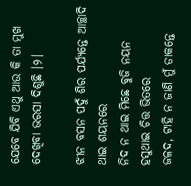ଯେବେ ଯିବି ଏଥୁ ଆଉ କି ତା ମୁଖ ଦେଖିବା ଭରସା ଦିଶୁଛି ।୨।

ଝୀନ ବସନ ପଦୁଁ ଶିର ପର୍ଯ୍ୟନ୍ତେ ଆଚ୍ଛାଦି ଥାଇ ଶୟନରେ
ନିଦ ନ ଥାଇ ମିଛେ ବୁଜି ନୟନ ହସୁଥାଇ ଚିତ୍ତ ଭିତରେ
ଜଳଦ, ଟାହି ନ ଜାଣି ମୁଁ ଡାକନ୍ତେ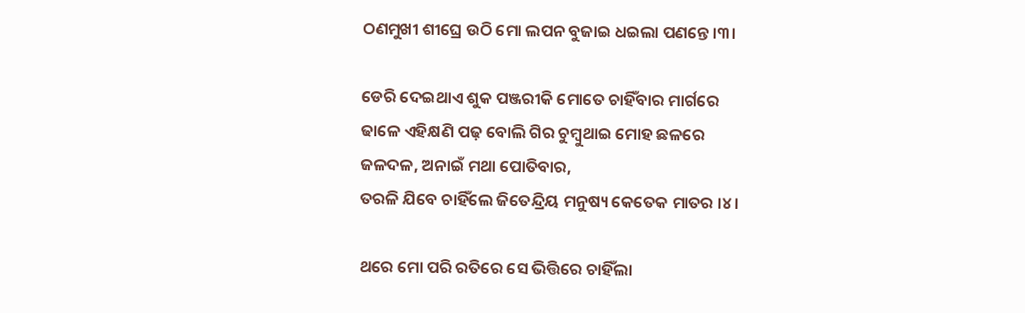ଠଣମୁଖୀ ଶୀଘ୍ରେ ଉଠି ମୋ ଲପନ ବୁଜାଇ ଧଇଲା ପଣନ୍ତେ ।୩।

ଡେରି ଦେଇଥାଏ ଶୁକ ପଞ୍ଜରୀକି ମୋତେ ଚାହିଁବାର ମାର୍ଗରେ
ଢାଳେ ଏହିକ୍ଷଣି ପଢ଼ ବୋଲି ଗିର ଚୁମ୍ବୁଥାଇ ମୋହ ଛଳରେ
ଜଳଦଳ, ଅନାଇଁ ମଥା ପୋତିବାର,
ତରଳି ଯିବେ ଚାହିଁଲେ ଜିତେନ୍ଦ୍ରିୟ ମନୁଷ୍ୟ କେତେକ ମାତର ।୪।

ଥରେ ମୋ ପରି ରତିରେ ସେ ଭିତ୍ତିରେ ଚାହିଁଲା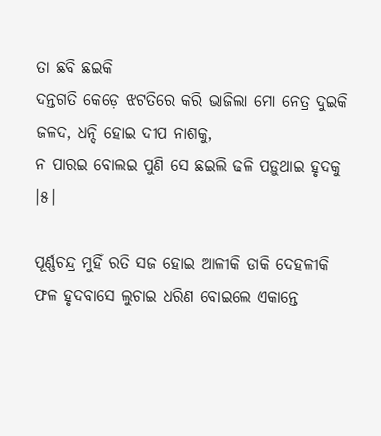ତା ଛବି ଛଇକି
ଦନ୍ତଗତି କେଡ଼େ ଝଟତିରେ କରି ଭାଜିଲା ମୋ ନେତ୍ର ଦୁଇକି
ଜଳଦ, ଧନ୍ଦି ହୋଇ ଦୀପ ନାଶକୁ,
ନ ପାରଇ ବୋଲଇ ପୁଣି ସେ ଛଇଲି ଢଳି ପଡ଼ୁଥାଇ ହୃଦକୁ ।୫।

ପୂର୍ଣ୍ଣଚନ୍ଦ୍ର ମୁହିଁ ରତି ସଜ ହୋଇ ଆଳୀକି ଡାକି ଦେହଳୀକି
ଫଳ ହୃଦବାସେ ଲୁଚାଇ ଧରିଣ ବୋଇଲେ ଏକାନ୍ତେ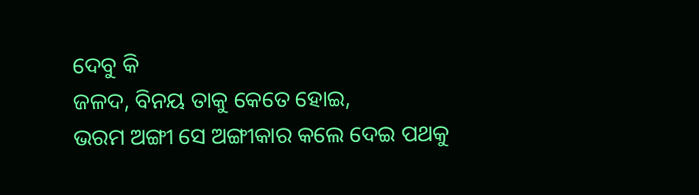ଦେବୁ କି
ଜଳଦ, ବିନୟ ତାକୁ କେତେ ହୋଇ,
ଭରମ ଅଙ୍ଗୀ ସେ ଅଙ୍ଗୀକାର କଲେ ଦେଇ ପଥକୁ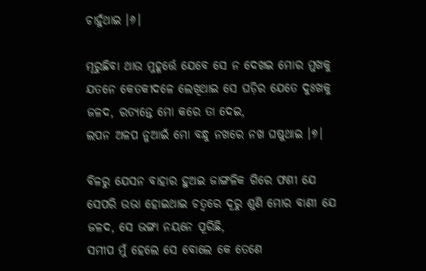ଚାହୁଁଥାଇ ।୬।

ମୂରୁଛିବା ଥାଉ ମୁହୂର୍ତ୍ତେ ଯେବେ ସେ ନ ଦେଖଇ ମୋର ମୁଖକୁ
ଯତନେ କେତକୀଦଳେ ଲେଖିଥାଇ ସେ ଘଡ଼ିର ଯେତେ ଦୁଃଖକୁ
ଜଳଦ, ରତ୍ୟନ୍ତେ ମୋ କରେ ତା ଦେଇ,
ଲପନ ଅଳପ ନୁଆଇଁ ମୋ ବନ୍ଧୁ ନଖରେ ନଖ ଘଷୁଥାଇ ।୭।

ବିଳରୁ ଯେସନ ବାହାର ହୁଅଇ ଜାଙ୍ଗଳିକ ଗିରେ ଫଣୀ ଯେ
ସେପରି ଉଭା ହୋଇଥାଇ ଚତ୍ୱରେ ଦୂରୁ ଶୁଣି ମୋର ବାଣୀ ଯେ
ଜଳଦ, ସେ ଭଙ୍ଗା ନୟନେ ପୂରିଛି,
ସମୀପ ମୁଁ ହେଲେ ସେ ବୋଲେ କେ ତେଣେ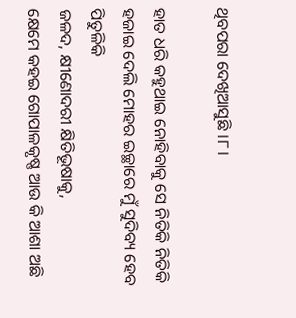ଥିବପରା ଦେଖିଆସୁଛି ।୮।

ହାତ ଧରି କହୁଥାଇ ନୋହିବାକୁ ସେ ନିତିକି ନିତିକି
ହଜାଇ ଦେଲି ମୋହର ଇଚ୍ଛାରେ ମୁଁ ସୁଦିବ୍ୟ ହେବ ପିତୁଳିକି
ଜଳଦ, କ୍ଷୀଣୋଦରୀ କ୍ଷିତିଭୂଷାକୁ,
କ୍ଷେମେ କହଇ ଗୋପାଳକୃଷ୍ଣ ଆଉ କି ଆଶା ଅଛି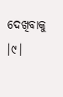ଦେଖିବାକୁ ।୯।